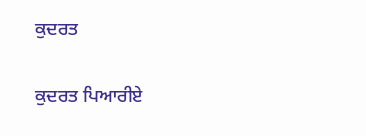ਕੁਦਰਤ

ਕੁਦਰਤ ਪਿਆਰੀਏ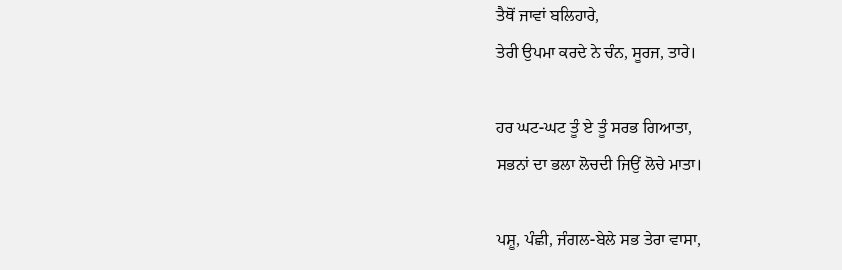ਤੈਥੋਂ ਜਾਵਾਂ ਬਲਿਹਾਰੇ,
ਤੇਰੀ ਉਪਮਾ ਕਰਦੇ ਨੇ ਚੰਨ, ਸੂਰਜ, ਤਾਰੇ।

ਹਰ ਘਟ-ਘਟ ਤੂੰ ਏ ਤੂੰ ਸਰਭ ਗਿਆਤਾ,
ਸਭਨਾਂ ਦਾ ਭਲਾ ਲੋਚਦੀ ਜਿਉਂ ਲੋਚੇ ਮਾਤਾ।

ਪਸ਼ੂ, ਪੰਛੀ, ਜੰਗਲ-ਬੇਲੇ ਸਭ ਤੇਰਾ ਵਾਸਾ,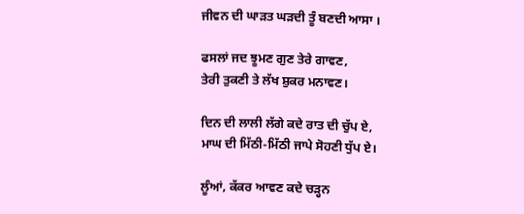ਜੀਵਨ ਦੀ ਘਾੜਤ ਘੜਦੀ ਤੂੰ ਬਣਦੀ ਆਸਾ ।

ਫਸਲਾਂ ਜਦ ਝੂਮਣ ਗੁਣ ਤੇਰੇ ਗਾਵਣ,
ਤੇਰੀ ਤੁਕਣੀ ਤੇ ਲੱਖ ਸ਼ੁਕਰ ਮਨਾਵਣ।

ਦਿਨ ਦੀ ਲਾਲੀ ਲੱਗੇ ਕਦੇ ਰਾਤ ਦੀ ਚੁੱਪ ਏ,
ਮਾਘ ਦੀ ਮਿੱਠੀ-ਮਿੱਠੀ ਜਾਪੇ ਸੋਹਣੀ ਧੁੱਪ ਏ।

ਲੂੰਆਂ, ਕੱਕਰ ਆਵਣ ਕਦੇ ਚੜ੍ਹਨ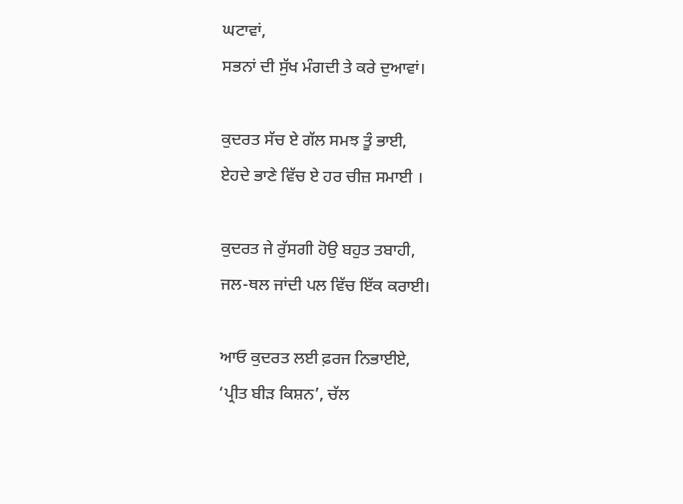ਘਟਾਵਾਂ,
ਸਭਨਾਂ ਦੀ ਸੁੱਖ ਮੰਗਦੀ ਤੇ ਕਰੇ ਦੁਆਵਾਂ।

ਕੁਦਰਤ ਸੱਚ ਏ ਗੱਲ ਸਮਝ ਤੂੰ ਭਾਈ,
ਏਹਦੇ ਭਾਣੇ ਵਿੱਚ ਏ ਹਰ ਚੀਜ਼ ਸਮਾਈ ।

ਕੁਦਰਤ ਜੇ ਰੁੱਸਗੀ ਹੋਉ ਬਹੁਤ ਤਬਾਹੀ,
ਜਲ-ਥਲ ਜਾਂਦੀ ਪਲ ਵਿੱਚ ਇੱਕ ਕਰਾਈ।

ਆਓ ਕੁਦਰਤ ਲਈ ਫ਼ਰਜ ਨਿਭਾਈਏ,
‘ਪ੍ਰੀਤ ਬੀੜ ਕਿਸ਼ਨ’, ਚੱਲ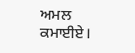ਅਮਲ ਕਮਾਈਏ।